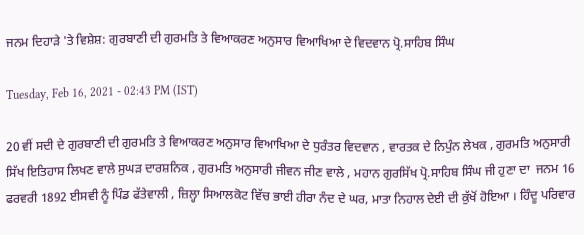ਜਨਮ ਦਿਹਾੜੇ 'ਤੇ ਵਿਸ਼ੇਸ਼: ਗੁਰਬਾਣੀ ਦੀ ਗੁਰਮਤਿ ਤੇ ਵਿਆਕਰਣ ਅਨੁਸਾਰ ਵਿਆਖਿਆ ਦੇ ਵਿਦਵਾਨ ਪ੍ਰੋ.ਸਾਹਿਬ ਸਿੰਘ

Tuesday, Feb 16, 2021 - 02:43 PM (IST)

20 ਵੀਂ ਸਦੀ ਦੇ ਗੁਰਬਾਣੀ ਦੀ ਗੁਰਮਤਿ ਤੇ ਵਿਆਕਰਣ ਅਨੁਸਾਰ ਵਿਆਖਿਆ ਦੇ ਧੁਰੰਤਰ ਵਿਦਵਾਨ , ਵਾਰਤਕ ਦੇ ਨਿਪੁੰਨ ਲੇਖਕ , ਗੁਰਮਤਿ ਅਨੁਸਾਰੀ ਸਿੱਖ ਇਤਿਹਾਸ ਲਿਖਣ ਵਾਲੇ ਸੁਘੜ ਦਾਰਸ਼ਨਿਕ , ਗੁਰਮਤਿ ਅਨੁਸਾਰੀ ਜੀਵਨ ਜੀਣ ਵਾਲੇ , ਮਹਾਨ ਗੁਰਸਿੱਖ ਪ੍ਰੋ.ਸਾਹਿਬ ਸਿੰਘ ਜੀ ਹੁਣਾ ਦਾ  ਜਨਮ 16 ਫਰਵਰੀ 1892 ਈਸਵੀ ਨੂੰ ਪਿੰਡ ਫੱਤੇਵਾਲੀ , ਜ਼ਿਲ੍ਹਾ ਸਿਆਲਕੋਟ ਵਿੱਚ ਭਾਈ ਹੀਰਾ ਨੰਦ ਦੇ ਘਰ, ਮਾਤਾ ਨਿਹਾਲ ਦੇਈ ਦੀ ਕੁੱਖੋਂ ਹੋਇਆ । ਹਿੰਦੂ ਪਰਿਵਾਰ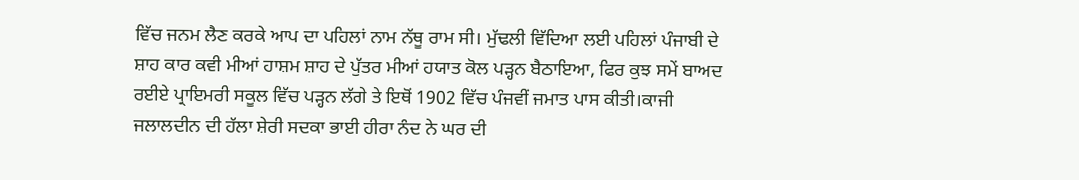ਵਿੱਚ ਜਨਮ ਲੈਣ ਕਰਕੇ ਆਪ ਦਾ ਪਹਿਲਾਂ ਨਾਮ ਨੱਥੂ ਰਾਮ ਸੀ। ਮੁੱਢਲੀ ਵਿੱਦਿਆ ਲਈ ਪਹਿਲਾਂ ਪੰਜਾਬੀ ਦੇ ਸ਼ਾਹ ਕਾਰ ਕਵੀ ਮੀਆਂ ਹਾਸ਼ਮ ਸ਼ਾਹ ਦੇ ਪੁੱਤਰ ਮੀਆਂ ਹਯਾਤ ਕੋਲ ਪੜ੍ਹਨ ਬੈਠਾਇਆ, ਫਿਰ ਕੁਝ ਸਮੇਂ ਬਾਅਦ ਰਈਏ ਪ੍ਰਾਇਮਰੀ ਸਕੂਲ ਵਿੱਚ ਪੜ੍ਹਨ ਲੱਗੇ ਤੇ ਇਥੋਂ 1902 ਵਿੱਚ ਪੰਜਵੀਂ ਜਮਾਤ ਪਾਸ ਕੀਤੀ।ਕਾਜੀ ਜਲਾਲਦੀਨ ਦੀ ਹੱਲਾ ਸ਼ੇਰੀ ਸਦਕਾ ਭਾਈ ਹੀਰਾ ਨੰਦ ਨੇ ਘਰ ਦੀ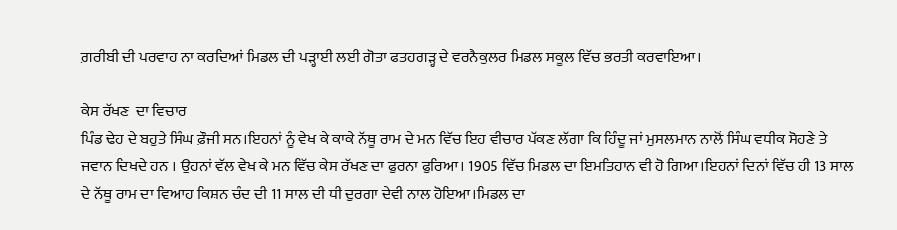ਗ਼ਰੀਬੀ ਦੀ ਪਰਵਾਹ ਨਾ ਕਰਦਿਆਂ ਮਿਡਲ ਦੀ ਪੜ੍ਹਾਈ ਲਈ ਗੋਤਾ ਫਤਹਗੜ੍ਹ ਦੇ ਵਰਨੈਕੁਲਰ ਮਿਡਲ ਸਕੂਲ ਵਿੱਚ ਭਰਤੀ ਕਰਵਾਇਆ।

ਕੇਸ ਰੱਖਣ  ਦਾ ਵਿਚਾਰ
ਪਿੰਡ ਢੇਹ ਦੇ ਬਹੁਤੇ ਸਿੰਘ ਫ਼ੌਜੀ ਸਨ।ਇਹਨਾਂ ਨੂੰ ਵੇਖ ਕੇ ਕਾਕੇ ਨੱਥੂ ਰਾਮ ਦੇ ਮਨ ਵਿੱਚ ਇਹ ਵੀਚਾਰ ਪੱਕਣ ਲੱਗਾ ਕਿ ਹਿੰਦੂ ਜਾਂ ਮੁਸਲਮਾਨ ਨਾਲੋਂ ਸਿੰਘ ਵਧੀਕ ਸੋਹਣੇ ਤੇ ਜਵਾਨ ਦਿਖਦੇ ਹਨ । ਉਹਨਾਂ ਵੱਲ ਵੇਖ ਕੇ ਮਨ ਵਿੱਚ ਕੇਸ ਰੱਖਣ ਦਾ ਫੁਰਨਾ ਫੁਰਿਆ। 1905 ਵਿੱਚ ਮਿਡਲ ਦਾ ਇਮਤਿਹਾਨ ਵੀ ਹੋ ਗਿਆ।ਇਹਨਾਂ ਦਿਨਾਂ ਵਿੱਚ ਹੀ 13 ਸਾਲ ਦੇ ਨੱਥੂ ਰਾਮ ਦਾ ਵਿਆਹ ਕਿਸ਼ਨ ਚੰਦ ਦੀ 11 ਸਾਲ ਦੀ ਧੀ ਦੁਰਗਾ ਦੇਵੀ ਨਾਲ ਹੋਇਆ।ਮਿਡਲ ਦਾ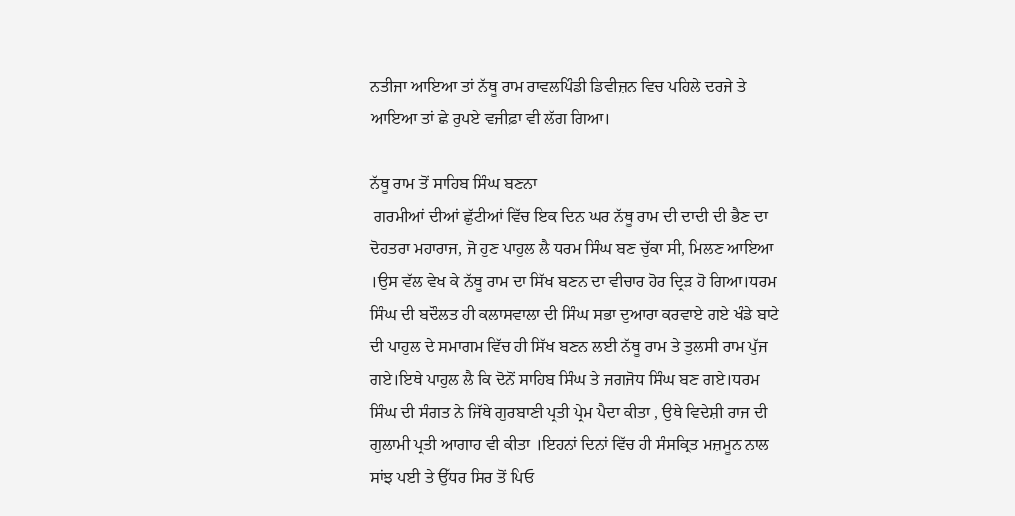ਨਤੀਜਾ ਆਇਆ ਤਾਂ ਨੱਥੂ ਰਾਮ ਰਾਵਲਪਿੰਡੀ ਡਿਵੀਜ਼ਨ ਵਿਚ ਪਹਿਲੇ ਦਰਜੇ ਤੇ ਆਇਆ ਤਾਂ ਛੇ ਰੁਪਏ ਵਜੀਫ਼ਾ ਵੀ ਲੱਗ ਗਿਆ।

ਨੱਥੂ ਰਾਮ ਤੋਂ ਸਾਹਿਬ ਸਿੰਘ ਬਣਨਾ
 ਗਰਮੀਆਂ ਦੀਆਂ ਛੁੱਟੀਆਂ ਵਿੱਚ ਇਕ ਦਿਨ ਘਰ ਨੱਥੂ ਰਾਮ ਦੀ ਦਾਦੀ ਦੀ ਭੈਣ ਦਾ ਦੋਹਤਰਾ ਮਹਾਰਾਜ, ਜੋ ਹੁਣ ਪਾਹੁਲ ਲੈ ਧਰਮ ਸਿੰਘ ਬਣ ਚੁੱਕਾ ਸੀ, ਮਿਲਣ ਆਇਆ ।ਉਸ ਵੱਲ ਵੇਖ ਕੇ ਨੱਥੂ ਰਾਮ ਦਾ ਸਿੱਖ ਬਣਨ ਦਾ ਵੀਚਾਰ ਹੋਰ ਦ੍ਰਿੜ ਹੋ ਗਿਆ।ਧਰਮ ਸਿੰਘ ਦੀ ਬਦੌਲਤ ਹੀ ਕਲਾਸਵਾਲਾ ਦੀ ਸਿੰਘ ਸਭਾ ਦੁਆਰਾ ਕਰਵਾਏ ਗਏ ਖੰਡੇ ਬਾਟੇ ਦੀ ਪਾਹੁਲ ਦੇ ਸਮਾਗਮ ਵਿੱਚ ਹੀ ਸਿੱਖ ਬਣਨ ਲਈ ਨੱਥੂ ਰਾਮ ਤੇ ਤੁਲਸੀ ਰਾਮ ਪੁੱਜ ਗਏ।ਇਥੇ ਪਾਹੁਲ ਲੈ ਕਿ ਦੋਨੋਂ ਸਾਹਿਬ ਸਿੰਘ ਤੇ ਜਗਜੋਧ ਸਿੰਘ ਬਣ ਗਏ।ਧਰਮ ਸਿੰਘ ਦੀ ਸੰਗਤ ਨੇ ਜਿੱਥੇ ਗੁਰਬਾਣੀ ਪ੍ਰਤੀ ਪ੍ਰੇਮ ਪੈਦਾ ਕੀਤਾ , ਉਥੇ ਵਿਦੇਸ਼ੀ ਰਾਜ ਦੀ ਗੁਲਾਮੀ ਪ੍ਰਤੀ ਆਗਾਹ ਵੀ ਕੀਤਾ ।ਇਹਨਾਂ ਦਿਨਾਂ ਵਿੱਚ ਹੀ ਸੰਸਕ੍ਰਿਤ ਮਜ਼ਮੂਨ ਨਾਲ ਸਾਂਝ ਪਈ ਤੇ ਉੱਧਰ ਸਿਰ ਤੋਂ ਪਿਓ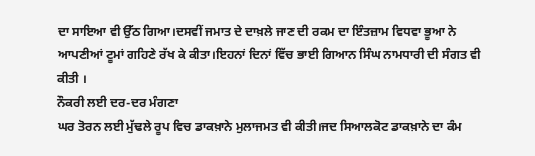ਦਾ ਸਾਇਆ ਵੀ ਉੱਠ ਗਿਆ।ਦਸਵੀਂ ਜਮਾਤ ਦੇ ਦਾਖ਼ਲੇ ਜਾਣ ਦੀ ਰਕਮ ਦਾ ਇੰਤਜ਼ਾਮ ਵਿਧਵਾ ਭੂਆ ਨੇ ਆਪਣੀਆਂ ਟੂਮਾਂ ਗਹਿਣੇ ਰੱਖ ਕੇ ਕੀਤਾ।ਇਹਨਾਂ ਦਿਨਾਂ ਵਿੱਚ ਭਾਈ ਗਿਆਨ ਸਿੰਘ ਨਾਮਧਾਰੀ ਦੀ ਸੰਗਤ ਵੀ ਕੀਤੀ ।
ਨੌਕਰੀ ਲਈ ਦਰ-ਦਰ ਮੰਗਣਾ
ਘਰ ਤੋਰਨ ਲਈ ਮੁੱਢਲੇ ਰੂਪ ਵਿਚ ਡਾਕਖ਼ਾਨੇ ਮੁਲਾਜਮਤ ਵੀ ਕੀਤੀ।ਜਦ ਸਿਆਲਕੋਟ ਡਾਕਖ਼ਾਨੇ ਦਾ ਕੰਮ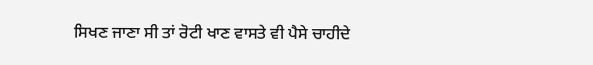ਸਿਖਣ ਜਾਣਾ ਸੀ ਤਾਂ ਰੋਟੀ ਖਾਣ ਵਾਸਤੇ ਵੀ ਪੈਸੇ ਚਾਹੀਦੇ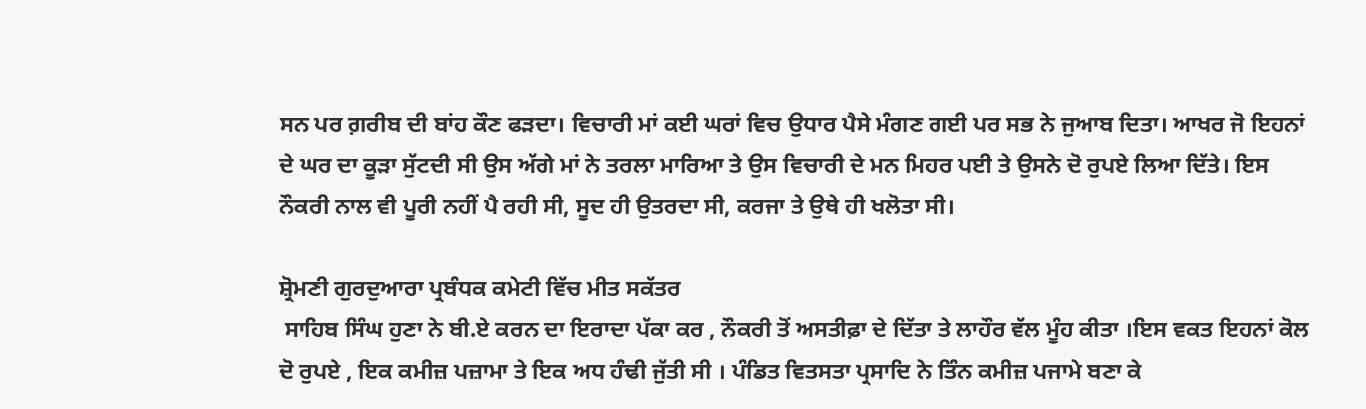ਸਨ ਪਰ ਗ਼ਰੀਬ ਦੀ ਬਾਂਹ ਕੌਣ ਫੜਦਾ। ਵਿਚਾਰੀ ਮਾਂ ਕਈ ਘਰਾਂ ਵਿਚ ਉਧਾਰ ਪੈਸੇ ਮੰਗਣ ਗਈ ਪਰ ਸਭ ਨੇ ਜੁਆਬ ਦਿਤਾ। ਆਖਰ ਜੋ ਇਹਨਾਂ ਦੇ ਘਰ ਦਾ ਕੂੜਾ ਸੁੱਟਦੀ ਸੀ ਉਸ ਅੱਗੇ ਮਾਂ ਨੇ ਤਰਲਾ ਮਾਰਿਆ ਤੇ ਉਸ ਵਿਚਾਰੀ ਦੇ ਮਨ ਮਿਹਰ ਪਈ ਤੇ ਉਸਨੇ ਦੋ ਰੁਪਏ ਲਿਆ ਦਿੱਤੇ। ਇਸ ਨੌਕਰੀ ਨਾਲ ਵੀ ਪੂਰੀ ਨਹੀਂ ਪੈ ਰਹੀ ਸੀ, ਸੂਦ ਹੀ ਉਤਰਦਾ ਸੀ, ਕਰਜਾ ਤੇ ਉਥੇ ਹੀ ਖਲੋਤਾ ਸੀ।

ਸ਼੍ਰੋਮਣੀ ਗੁਰਦੁਆਰਾ ਪ੍ਰਬੰਧਕ ਕਮੇਟੀ ਵਿੱਚ ਮੀਤ ਸਕੱਤਰ
 ਸਾਹਿਬ ਸਿੰਘ ਹੁਣਾ ਨੇ ਬੀ.ਏ ਕਰਨ ਦਾ ਇਰਾਦਾ ਪੱਕਾ ਕਰ , ਨੌਕਰੀ ਤੋਂ ਅਸਤੀਫ਼ਾ ਦੇ ਦਿੱਤਾ ਤੇ ਲਾਹੌਰ ਵੱਲ ਮੂੰਹ ਕੀਤਾ ।ਇਸ ਵਕਤ ਇਹਨਾਂ ਕੋਲ ਦੋ ਰੁਪਏ , ਇਕ ਕਮੀਜ਼ ਪਜ਼ਾਮਾ ਤੇ ਇਕ ਅਧ ਹੰਢੀ ਜੁੱਤੀ ਸੀ । ਪੰਡਿਤ ਵਿਤਸਤਾ ਪ੍ਰਸਾਦਿ ਨੇ ਤਿੰਨ ਕਮੀਜ਼ ਪਜਾਮੇ ਬਣਾ ਕੇ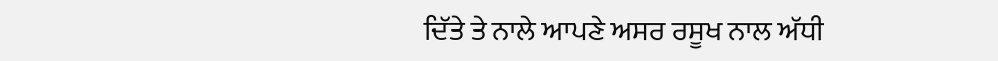ਦਿੱਤੇ ਤੇ ਨਾਲੇ ਆਪਣੇ ਅਸਰ ਰਸੂਖ ਨਾਲ ਅੱਧੀ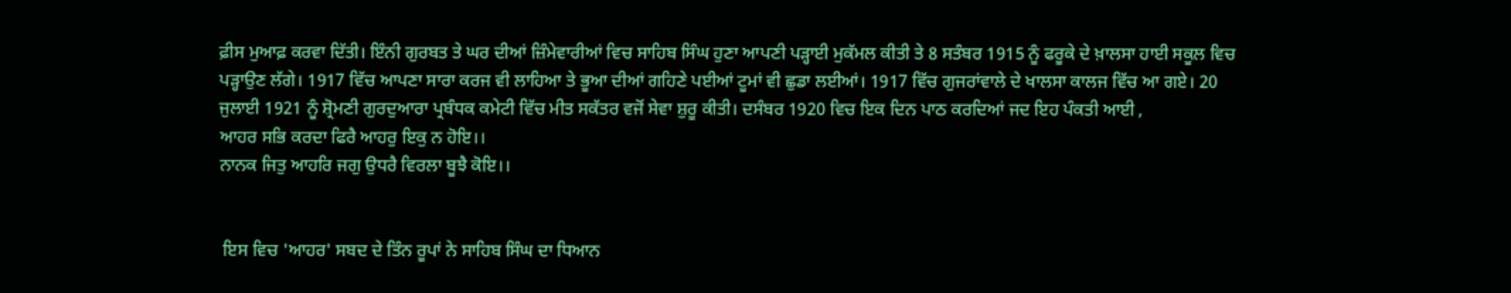ਫ਼ੀਸ ਮੁਆਫ਼ ਕਰਵਾ ਦਿੱਤੀ। ਇੰਨੀ ਗੁਰਬਤ ਤੇ ਘਰ ਦੀਆਂ ਜ਼ਿੰਮੇਵਾਰੀਆਂ ਵਿਚ ਸਾਹਿਬ ਸਿੰਘ ਹੁਣਾ ਆਪਣੀ ਪੜ੍ਹਾਈ ਮੁਕੱਮਲ ਕੀਤੀ ਤੇ 8 ਸਤੰਬਰ 1915 ਨੂੰ ਫਰੂਕੇ ਦੇ ਖ਼ਾਲਸਾ ਹਾਈ ਸਕੂਲ ਵਿਚ ਪੜ੍ਹਾਉਣ ਲੱਗੇ। 1917 ਵਿੱਚ ਆਪਣਾ ਸਾਰਾ ਕਰਜ ਵੀ ਲਾਹਿਆ ਤੇ ਭੂਆ ਦੀਆਂ ਗਹਿਣੇ ਪਈਆਂ ਟੂਮਾਂ ਵੀ ਛੁਡਾ ਲਈਆਂ। 1917 ਵਿੱਚ ਗੁਜਰਾਂਵਾਲੇ ਦੇ ਖਾਲਸਾ ਕਾਲਜ ਵਿੱਚ ਆ ਗਏ। 20 ਜੁਲਾਈ 1921 ਨੂੰ ਸ਼੍ਰੋਮਣੀ ਗੁਰਦੁਆਰਾ ਪ੍ਰਬੰਧਕ ਕਮੇਟੀ ਵਿੱਚ ਮੀਤ ਸਕੱਤਰ ਵਜੋਂ ਸੇਵਾ ਸ਼ੁਰੂ ਕੀਤੀ। ਦਸੰਬਰ 1920 ਵਿਚ ਇਕ ਦਿਨ ਪਾਠ ਕਰਦਿਆਂ ਜਦ ਇਹ ਪੰਕਤੀ ਆਈ ,
ਆਹਰ ਸਭਿ ਕਰਦਾ ਫਿਰੈ ਆਹਰੁ ਇਕੁ ਨ ਹੋਇ।।
ਨਾਨਕ ਜਿਤੁ ਆਹਰਿ ਜਗੁ ਉਧਰੈ ਵਿਰਲਾ ਬੂਝੈ ਕੋਇ।।


 ਇਸ ਵਿਚ 'ਆਹਰ' ਸਬਦ ਦੇ ਤਿੰਨ ਰੂਪਾਂ ਨੇ ਸਾਹਿਬ ਸਿੰਘ ਦਾ ਧਿਆਨ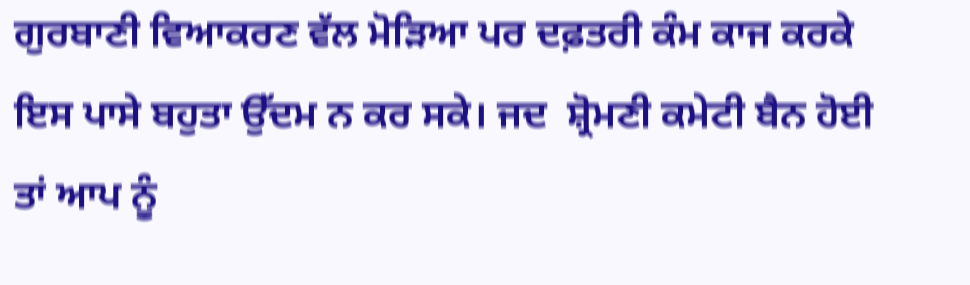ਗੁਰਬਾਣੀ ਵਿਆਕਰਣ ਵੱਲ ਮੋੜਿਆ ਪਰ ਦਫ਼ਤਰੀ ਕੰਮ ਕਾਜ ਕਰਕੇ ਇਸ ਪਾਸੇ ਬਹੁਤਾ ਉੱਦਮ ਨ ਕਰ ਸਕੇ। ਜਦ  ਸ਼੍ਰੋਮਣੀ ਕਮੇਟੀ ਬੈਨ ਹੋਈ ਤਾਂ ਆਪ ਨੂੰ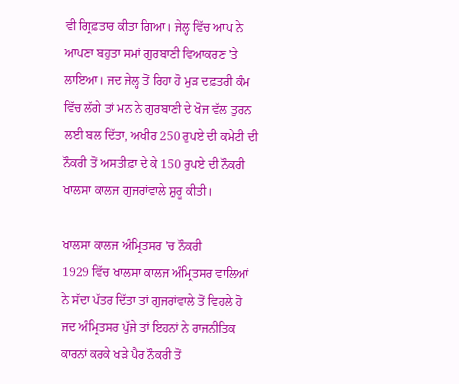ਵੀ ਗ੍ਰਿਫ਼ਤਾਰ ਕੀਤਾ ਗਿਆ। ਜੇਲ੍ਹ ਵਿੱਚ ਆਪ ਨੇ ਆਪਣਾ ਬਹੁਤਾ ਸਮਾਂ ਗੁਰਬਾਣੀ ਵਿਆਕਰਣ 'ਤੇ ਲਾਇਆ। ਜਦ ਜੇਲ੍ਹ ਤੋਂ ਰਿਹਾ ਹੋ ਮੁੜ ਦਫ਼ਤਰੀ ਕੰਮ ਵਿੱਚ ਲੱਗੇ ਤਾਂ ਮਨ ਨੇ ਗੁਰਬਾਣੀ ਦੇ ਖੋਜ ਵੱਲ ਤੁਰਨ ਲਈ ਬਲ ਦਿੱਤਾ, ਅਖੀਰ 250 ਰੁਪਏ ਦੀ ਕਮੇਟੀ ਦੀ ਨੌਕਰੀ ਤੋਂ ਅਸਤੀਫ਼ਾ ਦੇ ਕੇ 150 ਰੁਪਏ ਦੀ ਨੌਕਰੀ ਖਾਲਸਾ ਕਾਲਜ ਗੁਜਰਾਂਵਾਲੇ ਸ਼ੁਰੂ ਕੀਤੀ।

ਖਾਲਸਾ ਕਾਲਜ ਅੰਮ੍ਰਿਤਸਰ 'ਚ ਨੌਕਰੀ
1929 ਵਿੱਚ ਖਾਲਸਾ ਕਾਲਜ ਅੰਮ੍ਰਿਤਸਰ ਵਾਲਿਆਂ ਨੇ ਸੱਦਾ ਪੱਤਰ ਦਿੱਤਾ ਤਾਂ ਗੁਜਰਾਂਵਾਲੇ ਤੋਂ ਵਿਹਲੇ ਹੋ ਜਦ ਅੰਮ੍ਰਿਤਸਰ ਪੁੱਜੇ ਤਾਂ ਇਹਨਾਂ ਨੇ ਰਾਜਨੀਤਿਕ ਕਾਰਨਾਂ ਕਰਕੇ ਖੜੇ ਪੈਰ ਨੌਕਰੀ ਤੋਂ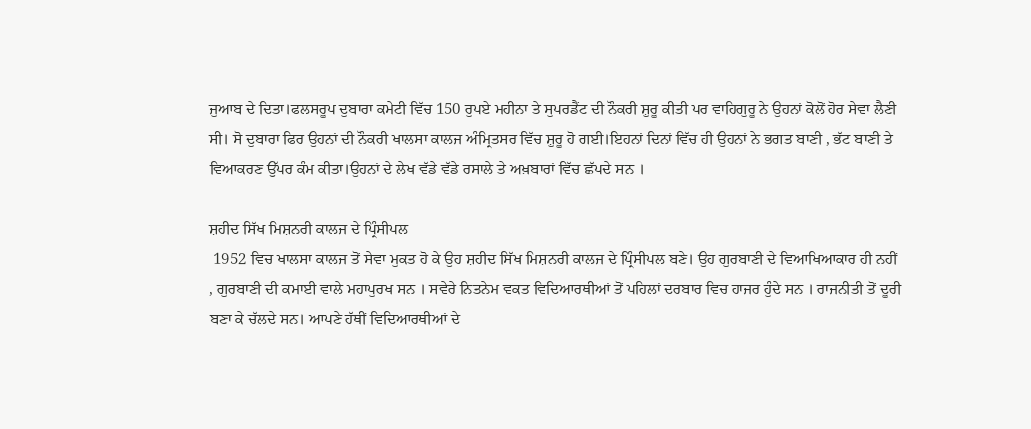ਜੁਆਬ ਦੇ ਦਿਤਾ।ਫਲਸਰੂਪ ਦੁਬਾਰਾ ਕਮੇਟੀ ਵਿੱਚ 150 ਰੁਪਏ ਮਹੀਨਾ ਤੇ ਸੁਪਰਡੈਂਟ ਦੀ ਨੌਕਰੀ ਸ਼ੁਰੂ ਕੀਤੀ ਪਰ ਵਾਹਿਗੁਰੂ ਨੇ ਉਹਨਾਂ ਕੋਲੋਂ ਹੋਰ ਸੇਵਾ ਲੈਣੀ ਸੀ। ਸੋ ਦੁਬਾਰਾ ਫਿਰ ਉਹਨਾਂ ਦੀ ਨੌਕਰੀ ਖਾਲਸਾ ਕਾਲਜ ਅੰਮ੍ਰਿਤਸਰ ਵਿੱਚ ਸ਼ੁਰੂ ਹੋ ਗਈ।ਇਹਨਾਂ ਦਿਨਾਂ ਵਿੱਚ ਹੀ ਉਹਨਾਂ ਨੇ ਭਗਤ ਬਾਣੀ , ਭੱਟ ਬਾਣੀ ਤੇ ਵਿਆਕਰਣ ਉੱਪਰ ਕੰਮ ਕੀਤਾ।ਉਹਨਾਂ ਦੇ ਲੇਖ ਵੱਡੇ ਵੱਡੇ ਰਸਾਲੇ ਤੇ ਅਖ਼ਬਾਰਾਂ ਵਿੱਚ ਛੱਪਦੇ ਸਨ ।

ਸ਼ਹੀਦ ਸਿੱਖ ਮਿਸ਼ਨਰੀ ਕਾਲਜ ਦੇ ਪ੍ਰਿੰਸੀਪਲ
 1952 ਵਿਚ ਖਾਲਸਾ ਕਾਲਜ ਤੋਂ ਸੇਵਾ ਮੁਕਤ ਹੋ ਕੇ ਉਹ ਸ਼ਹੀਦ ਸਿੱਖ ਮਿਸ਼ਨਰੀ ਕਾਲਜ ਦੇ ਪ੍ਰਿੰਸੀਪਲ ਬਣੇ। ਉਹ ਗੁਰਬਾਣੀ ਦੇ ਵਿਆਖਿਆਕਾਰ ਹੀ ਨਹੀਂ , ਗੁਰਬਾਣੀ ਦੀ ਕਮਾਈ ਵਾਲੇ ਮਹਾਪੁਰਖ ਸਨ । ਸਵੇਰੇ ਨਿਤਨੇਮ ਵਕਤ ਵਿਦਿਆਰਥੀਆਂ ਤੋਂ ਪਹਿਲਾਂ ਦਰਬਾਰ ਵਿਚ ਹਾਜਰ ਹੁੰਦੇ ਸਨ । ਰਾਜਨੀਤੀ ਤੋਂ ਦੂਰੀ ਬਣਾ ਕੇ ਚੱਲਦੇ ਸਨ। ਆਪਣੇ ਹੱਥੀਂ ਵਿਦਿਆਰਥੀਆਂ ਦੇ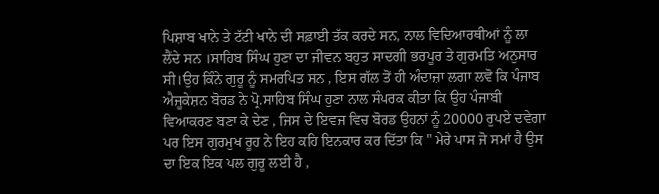ਪਿਸ਼ਾਬ ਖਾਨੇ ਤੇ ਟੱਟੀ ਖਾਨੇ ਦੀ ਸਫ਼ਾਈ ਤੱਕ ਕਰਦੇ ਸਨ, ਨਾਲ ਵਿਦਿਆਰਥੀਆਂ ਨੂੰ ਲਾ ਲੈਂਦੇ ਸਨ ।ਸਾਹਿਬ ਸਿੰਘ ਹੁਣਾ ਦਾ ਜੀਵਨ ਬਹੁਤ ਸਾਦਗੀ ਭਰਪੂਰ ਤੇ ਗੁਰਮਤਿ ਅਨੁਸਾਰ ਸੀ।ਉਹ ਕਿੰਨੇ ਗੁਰੂ ਨੂੰ ਸਮਰਪਿਤ ਸਨ , ਇਸ ਗੱਲ ਤੋਂ ਹੀ ਅੰਦਾਜ਼ਾ ਲਗਾ ਲਵੋ ਕਿ ਪੰਜਾਬ ਐਜੂਕੇਸ਼ਨ ਬੋਰਡ ਨੇ ਪ੍ਰੋ.ਸਾਹਿਬ ਸਿੰਘ ਹੁਣਾ ਨਾਲ ਸੰਪਰਕ ਕੀਤਾ ਕਿ ਉਹ ਪੰਜਾਬੀ ਵਿਆਕਰਣ ਬਣਾ ਕੇ ਦੇਣ , ਜਿਸ ਦੇ ਇਵਜ ਵਿਚ ਬੋਰਡ ਉਹਨਾਂ ਨੂੰ 20000 ਰੁਪਏ ਦਵੇਗਾ ਪਰ ਇਸ ਗੁਰਮੁਖ ਰੂਹ ਨੇ ਇਹ ਕਹਿ ਇਨਕਾਰ ਕਰ ਦਿੱਤਾ ਕਿ " ਮੇਰੇ ਪਾਸ ਜੋ ਸਮਾਂ ਹੈ ਉਸ ਦਾ ਇਕ ਇਕ ਪਲ ਗੁਰੂ ਲਈ ਹੈ ,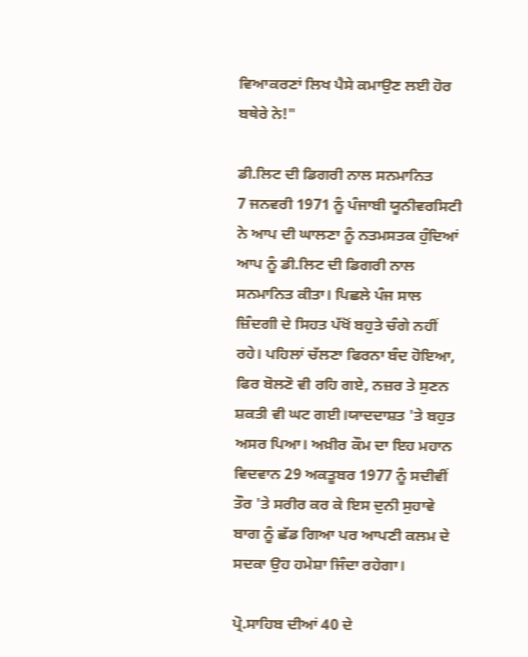ਵਿਆਕਰਣਾਂ ਲਿਖ ਪੈਸੇ ਕਮਾਉਣ ਲਈ ਹੋਰ ਬਥੇਰੇ ਨੇ!"

ਡੀ.ਲਿਟ ਦੀ ਡਿਗਰੀ ਨਾਲ ਸਨਮਾਨਿਤ
7 ਜਨਵਰੀ 1971 ਨੂੰ ਪੰਜਾਬੀ ਯੂਨੀਵਰਸਿਟੀ ਨੇ ਆਪ ਦੀ ਘਾਲਣਾ ਨੂੰ ਨਤਮਸਤਕ ਹੁੰਦਿਆਂ ਆਪ ਨੂੰ ਡੀ.ਲਿਟ ਦੀ ਡਿਗਰੀ ਨਾਲ ਸਨਮਾਨਿਤ ਕੀਤਾ। ਪਿਛਲੇ ਪੰਜ ਸਾਲ ਜ਼ਿੰਦਗੀ ਦੇ ਸਿਹਤ ਪੱਖੋਂ ਬਹੁਤੇ ਚੰਗੇ ਨਹੀਂ ਰਹੇ। ਪਹਿਲਾਂ ਚੱਲਣਾ ਫਿਰਨਾ ਬੰਦ ਹੋਇਆ, ਫਿਰ ਬੋਲਣੋ ਵੀ ਰਹਿ ਗਏ, ਨਜ਼ਰ ਤੇ ਸੁਣਨ ਸ਼ਕਤੀ ਵੀ ਘਟ ਗਈ।ਯਾਦਦਾਸ਼ਤ 'ਤੇ ਬਹੁਤ ਅਸਰ ਪਿਆ। ਅਖ਼ੀਰ ਕੌਮ ਦਾ ਇਹ ਮਹਾਨ ਵਿਦਵਾਨ 29 ਅਕਤੂਬਰ 1977 ਨੂੰ ਸਦੀਵੀਂ ਤੌਰ 'ਤੇ ਸਰੀਰ ਕਰ ਕੇ ਇਸ ਦੁਨੀ ਸੁਹਾਵੇ ਬਾਗ ਨੂੰ ਛੱਡ ਗਿਆ ਪਰ ਆਪਣੀ ਕਲਮ ਦੇ ਸਦਕਾ ਉਹ ਹਮੇਸ਼ਾ ਜਿੰਦਾ ਰਹੇਗਾ।

ਪ੍ਰੋ.ਸਾਹਿਬ ਦੀਆਂ 40 ਦੇ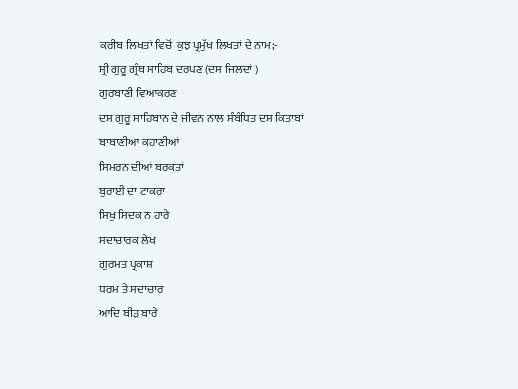ਕਰੀਬ ਲਿਖਤਾਂ ਵਿਚੋਂ  ਕੁਝ ਪ੍ਰਮੁੱਖ ਲਿਖਤਾਂ ਦੇ ਨਾਮ;-
ਸ੍ਰੀ ਗੁਰੂ ਗ੍ਰੰਥ ਸਾਹਿਬ ਦਰਪਣ (ਦਸ ਜਿਲਦਾਂ )
ਗੁਰਬਾਣੀ ਵਿਆਕਰਣ
ਦਸ ਗੁਰੂ ਸਾਹਿਬਾਨ ਦੇ ਜੀਵਨ ਨਾਲ ਸੰਬੰਧਿਤ ਦਸ ਕਿਤਾਬਾਂ
ਬਾਬਾਣੀਆ ਕਹਾਣੀਆਂ
ਸਿਮਰਨ ਦੀਆਂ ਬਰਕਤਾਂ
ਬੁਰਾਈ ਦਾ ਟਾਕਰਾ
ਸਿਖੁ ਸਿਦਕ ਨ ਹਾਰੇ
ਸਦਾਚਾਰਕ ਲੇਖ
ਗੁਰਮਤ ਪ੍ਰਕਾਸ਼
ਧਰਮ ਤੇ ਸਦਾਚਾਰ
ਆਦਿ ਬੀੜ ਬਾਰੇ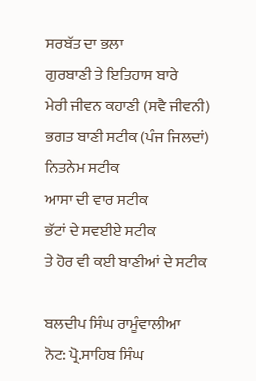ਸਰਬੱਤ ਦਾ ਭਲਾ
ਗੁਰਬਾਣੀ ਤੇ ਇਤਿਹਾਸ ਬਾਰੇ
ਮੇਰੀ ਜੀਵਨ ਕਹਾਣੀ (ਸਵੈ ਜੀਵਨੀ)
ਭਗਤ ਬਾਣੀ ਸਟੀਕ (ਪੰਜ ਜਿਲਦਾਂ)
ਨਿਤਨੇਮ ਸਟੀਕ
ਆਸਾ ਦੀ ਵਾਰ ਸਟੀਕ
ਭੱਟਾਂ ਦੇ ਸਵਈਏ ਸਟੀਕ
ਤੇ ਹੋਰ ਵੀ ਕਈ ਬਾਣੀਆਂ ਦੇ ਸਟੀਕ

ਬਲਦੀਪ ਸਿੰਘ ਰਾਮੂੰਵਾਲੀਆ
ਨੋਟ: ਪ੍ਰੋ.ਸਾਹਿਬ ਸਿੰਘ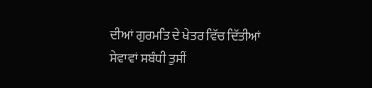ਦੀਆਂ ਗੁਰਮਤਿ ਦੇ ਖੇਤਰ ਵਿੱਚ ਦਿੱਤੀਆਂ ਸੇਵਾਵਾਂ ਸਬੰਧੀ ਤੁਸੀਂ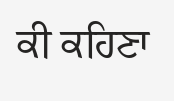ਕੀ ਕਹਿਣਾ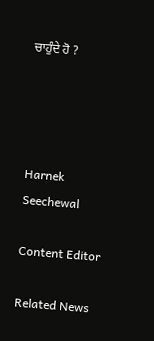ਚਾਹੁੰਦੇ ਹੋ ?




Harnek Seechewal

Content Editor

Related News